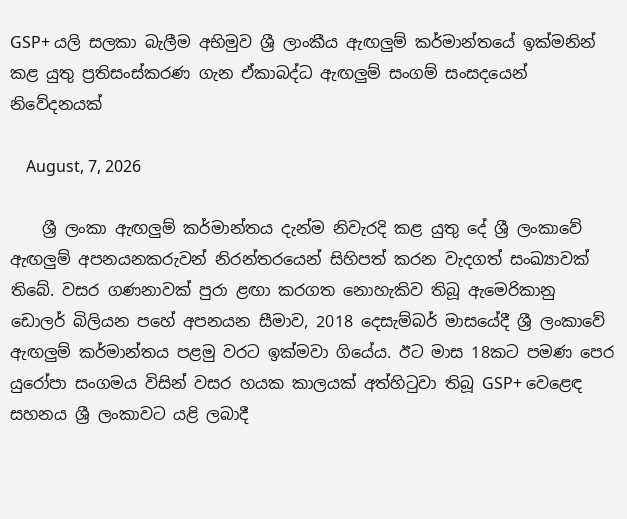GSP+ යලි සලකා බැලීම අභිමුව ශ්‍රී ලාංකීය ඇඟලුම් කර්මාන්තයේ ඉක්මනින් කළ යුතු ප්‍රතිසංස්කරණ ගැන ඒකාබද්ධ ඇඟලුම් සංගම් සංසදයෙන් නිවේදනයක්

    August, 7, 2026

    ශ්‍රී ලංකා ඇඟලුම් කර්මාන්තය දැන්ම නිවැරදි කළ යුතු දේ ශ්‍රී ලංකාවේ ඇඟලුම් අපනයනකරුවන් නිරන්තරයෙන් සිහිපත් කරන වැදගත් සංඛ්‍යාවක් තිබේ. වසර ගණනාවක් පුරා ළඟා කරගත නොහැකිව තිබූ ඇමෙරිකානු ඩොලර් බිලියන පහේ අපනයන සීමාව, 2018 දෙසැම්බර් මාසයේදී ශ්‍රී ලංකාවේ ඇඟලුම් කර්මාන්තය පළමු වරට ඉක්මවා ගියේය. ඊට මාස 18කට පමණ පෙර යුරෝපා සංගමය විසින් වසර හයක කාලයක් අත්හිටුවා තිබූ GSP+ වෙළෙඳ සහනය ශ්‍රී ලංකාවට යළි ලබාදී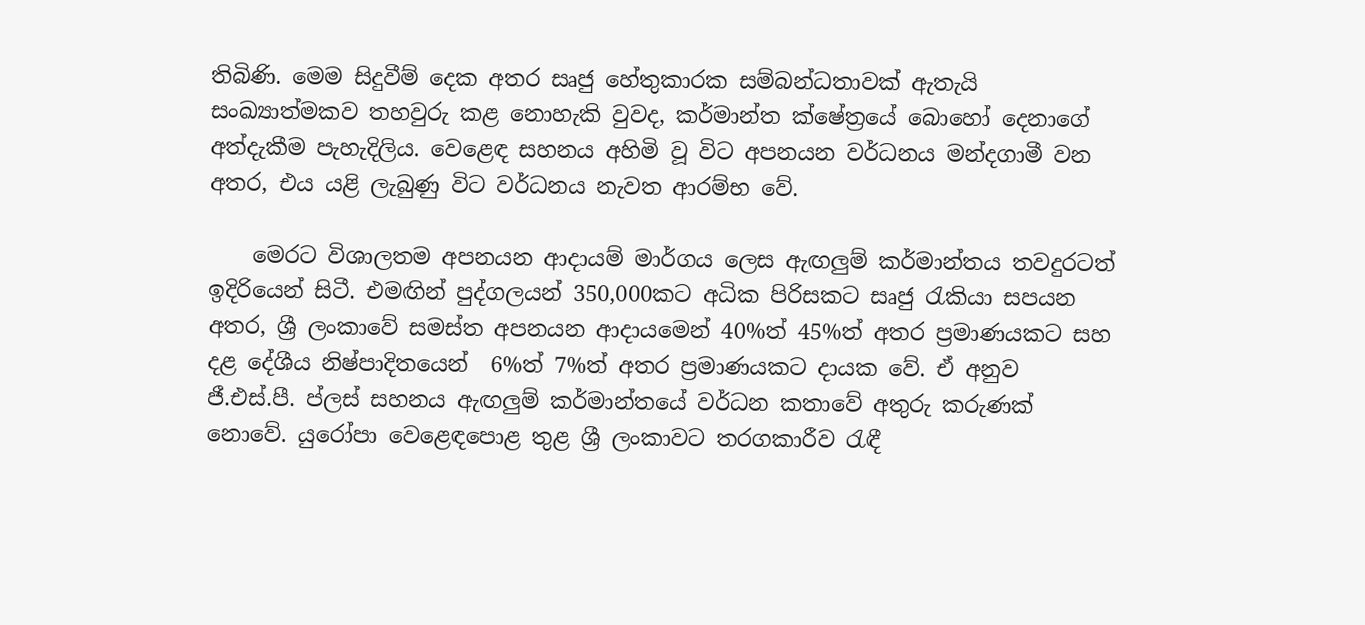තිබිණි. මෙම සිදුවීම් දෙක අතර සෘජු හේතුකාරක සම්බන්ධතාවක් ඇතැයි සංඛ්‍යාත්මකව තහවුරු කළ නොහැකි වුවද, කර්මාන්ත ක්ෂේත්‍රයේ බොහෝ දෙනාගේ අත්දැකීම පැහැදිලිය. වෙළෙඳ සහනය අහිමි වූ විට අපනයන වර්ධනය මන්දගාමී වන අතර, එය යළි ලැබුණු විට වර්ධනය නැවත ආරම්භ වේ.

    මෙරට විශාලතම අපනයන ආදායම් මාර්ගය ලෙස ඇඟලුම් කර්මාන්තය තවදුරටත් ඉදිරියෙන් සිටී. එමඟින් පුද්ගලයන් 350,000කට අධික පිරිසකට සෘජු රැකියා සපයන අතර, ශ්‍රී ලංකාවේ සමස්ත අපනයන ආදායමෙන් 40%ත් 45%ත් අතර ප්‍රමාණයකට සහ දළ දේශීය නිෂ්පාදිතයෙන්  6%ත් 7%ත් අතර ප්‍රමාණයකට දායක වේ. ඒ අනුව ජී.එස්.පී. ප්ලස් සහනය ඇඟලුම් කර්මාන්තයේ වර්ධන කතාවේ අතුරු කරුණක් නොවේ. යුරෝපා වෙළෙඳපොළ තුළ ශ්‍රී ලංකාවට තරගකාරීව රැඳී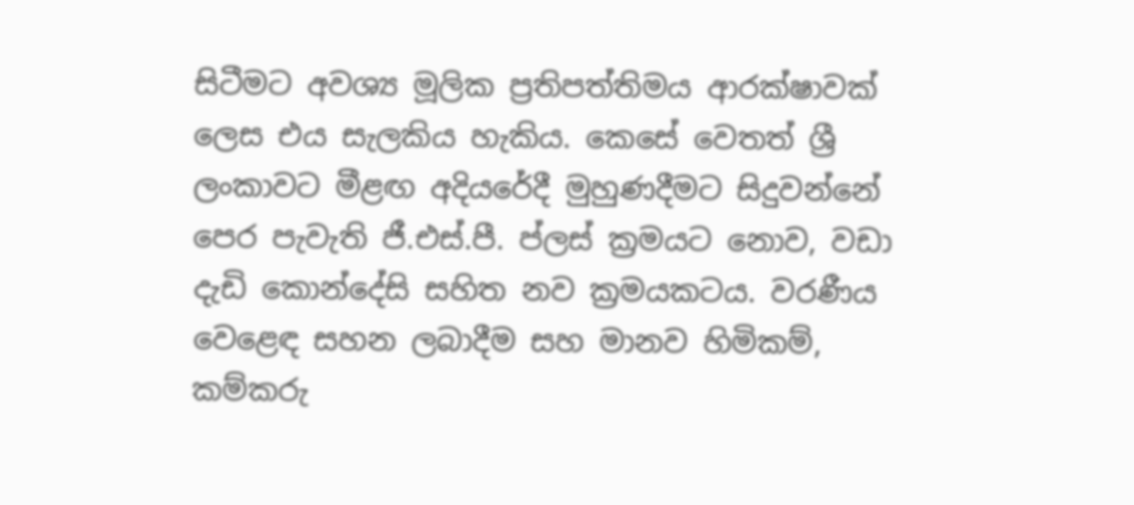සිටීමට අවශ්‍ය මූලික ප්‍රතිපත්තිමය ආරක්ෂාවක් ලෙස එය සැලකිය හැකිය. කෙසේ වෙතත් ශ්‍රී ලංකාවට මීළඟ අදියරේදී මුහුණදීමට සිදුවන්නේ පෙර පැවැති ජී.එස්.පී. ප්ලස් ක්‍රමයට නොව, වඩා දැඩි කොන්දේසි සහිත නව ක්‍රමයකටය. වරණීය වෙළෙඳ සහන ලබාදීම සහ මානව හිමිකම්, කම්කරු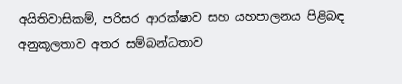අයිතිවාසිකම්, පරිසර ආරක්ෂාව සහ යහපාලනය පිළිබඳ අනුකූලතාව අතර සම්බන්ධතාව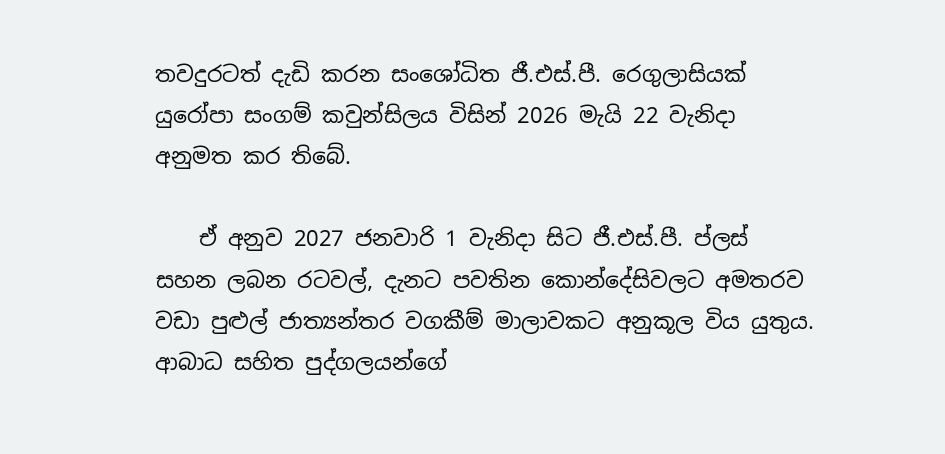තවදුරටත් දැඩි කරන සංශෝධිත ජී.එස්.පී. රෙගුලාසියක් යුරෝපා සංගම් කවුන්සිලය විසින් 2026 මැයි 22 වැනිදා අනුමත කර තිබේ.

    ඒ අනුව 2027 ජනවාරි 1 වැනිදා සිට ජී.එස්.පී. ප්ලස් සහන ලබන රටවල්, දැනට පවතින කොන්දේසිවලට අමතරව වඩා පුළුල් ජාත්‍යන්තර වගකීම් මාලාවකට අනුකූල විය යුතුය. ආබාධ සහිත පුද්ගලයන්ගේ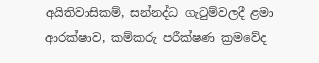අයිතිවාසිකම්, සන්නද්ධ ගැටුම්වලදී ළමා ආරක්ෂාව, කම්කරු පරීක්ෂණ ක්‍රමවේද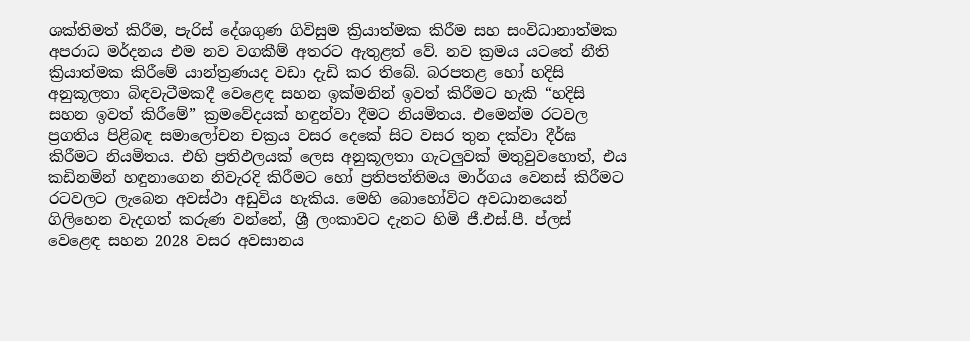ශක්තිමත් කිරීම, පැරිස් දේශගුණ ගිවිසුම ක්‍රියාත්මක කිරීම සහ සංවිධානාත්මක අපරාධ මර්දනය එම නව වගකීම් අතරට ඇතුළත් වේ. නව ක්‍රමය යටතේ නීති ක්‍රියාත්මක කිරීමේ යාන්ත්‍රණයද වඩා දැඩි කර තිබේ. බරපතළ හෝ හදිසි අනුකූලතා බිඳවැටීමකදී වෙළෙඳ සහන ඉක්මනින් ඉවත් කිරීමට හැකි “හදිසි සහන ඉවත් කිරීමේ” ක්‍රමවේදයක් හඳුන්වා දීමට නියමිතය. එමෙන්ම රටවල ප්‍රගතිය පිළිබඳ සමාලෝචන චක්‍රය වසර දෙකේ සිට වසර තුන දක්වා දීර්ඝ කිරීමට නියමිතය. එහි ප්‍රතිඵලයක් ලෙස අනුකූලතා ගැටලුවක් මතුවුවහොත්, එය කඩිනමින් හඳුනාගෙන නිවැරදි කිරීමට හෝ ප්‍රතිපත්තිමය මාර්ගය වෙනස් කිරීමට රටවලට ලැබෙන අවස්ථා අඩුවිය හැකිය. මෙහි බොහෝවිට අවධානයෙන් ගිලිහෙන වැදගත් කරුණ වන්නේ, ශ්‍රී ලංකාවට දැනට හිමි ජී.එස්.පී. ප්ලස් වෙළෙඳ සහන 2028 වසර අවසානය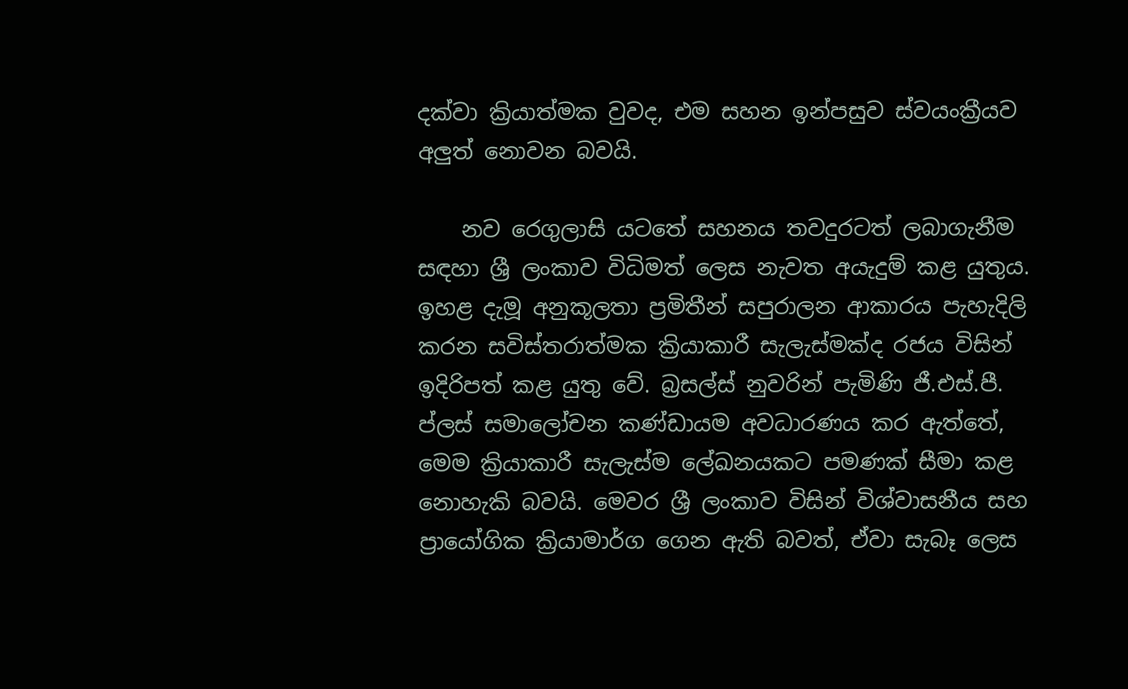දක්වා ක්‍රියාත්මක වුවද, එම සහන ඉන්පසුව ස්වයංක්‍රීයව අලුත් නොවන බවයි.

    නව රෙගුලාසි යටතේ සහනය තවදුරටත් ලබාගැනීම සඳහා ශ්‍රී ලංකාව විධිමත් ලෙස නැවත අයැදුම් කළ යුතුය. ඉහළ දැමූ අනුකූලතා ප්‍රමිතීන් සපුරාලන ආකාරය පැහැදිලි කරන සවිස්තරාත්මක ක්‍රියාකාරී සැලැස්මක්ද රජය විසින් ඉදිරිපත් කළ යුතු වේ. බ්‍රසල්ස් නුවරින් පැමිණි ජී.එස්.පී. ප්ලස් සමාලෝචන කණ්ඩායම අවධාරණය කර ඇත්තේ, මෙම ක්‍රියාකාරී සැලැස්ම ලේඛනයකට පමණක් සීමා කළ නොහැකි බවයි. මෙවර ශ්‍රී ලංකාව විසින් විශ්වාසනීය සහ ප්‍රායෝගික ක්‍රියාමාර්ග ගෙන ඇති බවත්, ඒවා සැබෑ ලෙස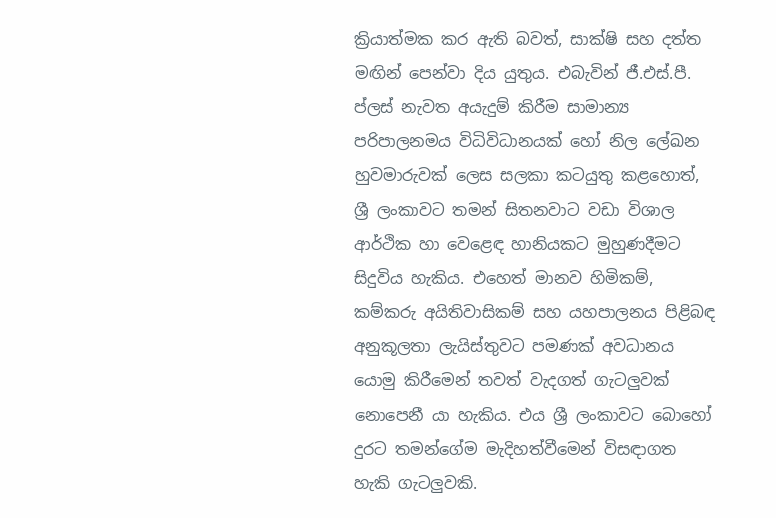ක්‍රියාත්මක කර ඇති බවත්, සාක්ෂි සහ දත්ත මඟින් පෙන්වා දිය යුතුය. එබැවින් ජී.එස්.පී. ප්ලස් නැවත අයැදුම් කිරීම සාමාන්‍ය පරිපාලනමය විධිවිධානයක් හෝ නිල ලේඛන හුවමාරුවක් ලෙස සලකා කටයුතු කළහොත්, ශ්‍රී ලංකාවට තමන් සිතනවාට වඩා විශාල ආර්ථික හා වෙළෙඳ හානියකට මුහුණදීමට සිදුවිය හැකිය. එහෙත් මානව හිමිකම්, කම්කරු අයිතිවාසිකම් සහ යහපාලනය පිළිබඳ අනුකූලතා ලැයිස්තුවට පමණක් අවධානය යොමු කිරීමෙන් තවත් වැදගත් ගැටලුවක් නොපෙනී යා හැකිය. එය ශ්‍රී ලංකාවට බොහෝ දුරට තමන්ගේම මැදිහත්වීමෙන් විසඳාගත හැකි ගැටලුවකි.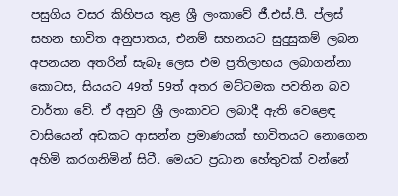පසුගිය වසර කිහිපය තුළ ශ්‍රී ලංකාවේ ජී.එස්.පී. ප්ලස් සහන භාවිත අනුපාතය, එනම් සහනයට සුදුසුකම් ලබන අපනයන අතරින් සැබෑ ලෙස එම ප්‍රතිලාභය ලබාගන්නා කොටස, සියයට 49ත් 59ත් අතර මට්ටමක පවතින බව වාර්තා වේ. ඒ අනුව ශ්‍රී ලංකාවට ලබාදී ඇති වෙළෙඳ වාසියෙන් අඩකට ආසන්න ප්‍රමාණයක් භාවිතයට නොගෙන අහිමි කරගනිමින් සිටී. මෙයට ප්‍රධාන හේතුවක් වන්නේ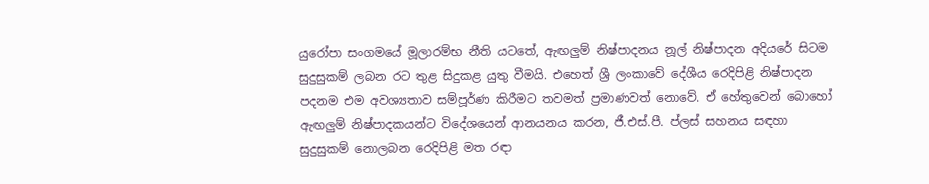යුරෝපා සංගමයේ මූලාරම්භ නීති යටතේ, ඇඟලුම් නිෂ්පාදනය නූල් නිෂ්පාදන අදියරේ සිටම සුදුසුකම් ලබන රට තුළ සිදුකළ යුතු වීමයි. එහෙත් ශ්‍රී ලංකාවේ දේශීය රෙදිපිළි නිෂ්පාදන පදනම එම අවශ්‍යතාව සම්පූර්ණ කිරීමට තවමත් ප්‍රමාණවත් නොවේ. ඒ හේතුවෙන් බොහෝ ඇඟලුම් නිෂ්පාදකයන්ට විදේශයෙන් ආනයනය කරන, ජී.එස්.පී. ප්ලස් සහනය සඳහා සුදුසුකම් නොලබන රෙදිපිළි මත රඳා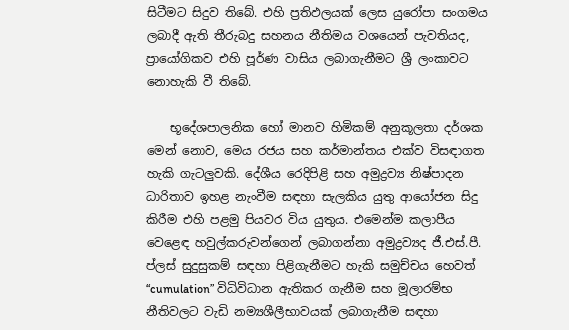සිටීමට සිදුව තිබේ. එහි ප්‍රතිඵලයක් ලෙස යුරෝපා සංගමය ලබාදී ඇති තීරුබදු සහනය නීතිමය වශයෙන් පැවතියද, ප්‍රායෝගිකව එහි පූර්ණ වාසිය ලබාගැනීමට ශ්‍රී ලංකාවට නොහැකි වී තිබේ.

    භූදේශපාලනික හෝ මානව හිමිකම් අනුකූලතා දර්ශක මෙන් නොව, මෙය රජය සහ කර්මාන්තය එක්ව විසඳාගත හැකි ගැටලුවකි. දේශීය රෙදිපිළි සහ අමුද්‍රව්‍ය නිෂ්පාදන ධාරිතාව ඉහළ නැංවීම සඳහා සැලකිය යුතු ආයෝජන සිදු කිරීම එහි පළමු පියවර විය යුතුය. එමෙන්ම කලාපීය වෙළෙඳ හවුල්කරුවන්ගෙන් ලබාගන්නා අමුද්‍රව්‍යද ජී.එස්.පී. ප්ලස් සුදුසුකම් සඳහා පිළිගැනීමට හැකි සමුච්චය හෙවත් “cumulation” විධිවිධාන ඇතිකර ගැනීම සහ මූලාරම්භ නීතිවලට වැඩි නම්‍යශීලීභාවයක් ලබාගැනීම සඳහා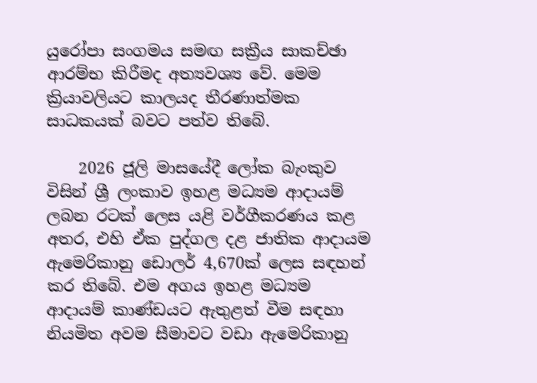යුරෝපා සංගමය සමඟ සක්‍රීය සාකච්ඡා ආරම්භ කිරීමද අත්‍යවශ්‍ය වේ. මෙම ක්‍රියාවලියට කාලයද තීරණාත්මක සාධකයක් බවට පත්ව තිබේ.

    2026 ජූලි මාසයේදී ලෝක බැංකුව විසින් ශ්‍රී ලංකාව ඉහළ මධ්‍යම ආදායම් ලබන රටක් ලෙස යළි වර්ගීකරණය කළ අතර, එහි ඒක පුද්ගල දළ ජාතික ආදායම ඇමෙරිකානු ඩොලර් 4,670ක් ලෙස සඳහන් කර තිබේ. එම අගය ඉහළ මධ්‍යම ආදායම් කාණ්ඩයට ඇතුළත් වීම සඳහා නියමිත අවම සීමාවට වඩා ඇමෙරිකානු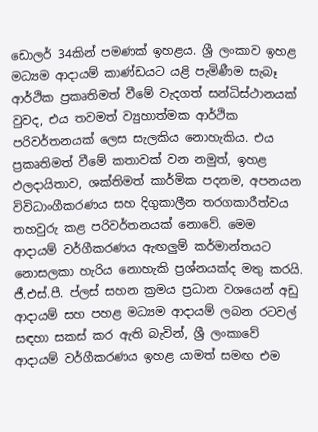ඩොලර් 34කින් පමණක් ඉහළය. ශ්‍රී ලංකාව ඉහළ මධ්‍යම ආදායම් කාණ්ඩයට යළි පැමිණීම සැබෑ ආර්ථික ප්‍රකෘතිමත් වීමේ වැදගත් සන්ධිස්ථානයක් වුවද, එය තවමත් ව්‍යුහාත්මක ආර්ථික පරිවර්තනයක් ලෙස සැලකිය නොහැකිය. එය ප්‍රකෘතිමත් වීමේ කතාවක් වන නමුත්, ඉහළ ඵලදායිතාව, ශක්තිමත් කාර්මික පදනම, අපනයන විවිධාංගීකරණය සහ දිගුකාලීන තරගකාරීත්වය තහවුරු කළ පරිවර්තනයක් නොවේ. මෙම ආදායම් වර්ගීකරණය ඇඟලුම් කර්මාන්තයට නොසලකා හැරිය නොහැකි ප්‍රශ්නයක්ද මතු කරයි. ජී.එස්.පී. ප්ලස් සහන ක්‍රමය ප්‍රධාන වශයෙන් අඩු ආදායම් සහ පහළ මධ්‍යම ආදායම් ලබන රටවල් සඳහා සකස් කර ඇති බැවින්, ශ්‍රී ලංකාවේ ආදායම් වර්ගීකරණය ඉහළ යාමත් සමඟ එම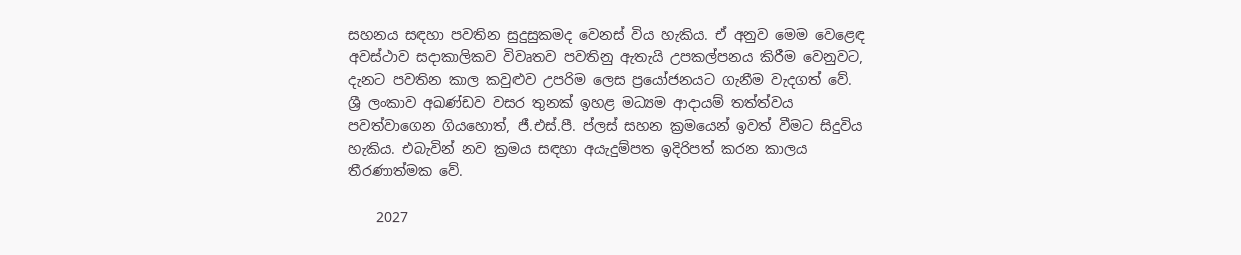සහනය සඳහා පවතින සුදුසුකමද වෙනස් විය හැකිය. ඒ අනුව මෙම වෙළෙඳ අවස්ථාව සදාකාලිකව විවෘතව පවතිනු ඇතැයි උපකල්පනය කිරීම වෙනුවට, දැනට පවතින කාල කවුළුව උපරිම ලෙස ප්‍රයෝජනයට ගැනීම වැදගත් වේ. ශ්‍රී ලංකාව අඛණ්ඩව වසර තුනක් ඉහළ මධ්‍යම ආදායම් තත්ත්වය පවත්වාගෙන ගියහොත්, ජී.එස්.පී. ප්ලස් සහන ක්‍රමයෙන් ඉවත් වීමට සිදුවිය හැකිය. එබැවින් නව ක්‍රමය සඳහා අයැදුම්පත ඉදිරිපත් කරන කාලය තීරණාත්මක වේ.

    2027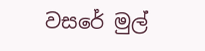වසරේ මුල්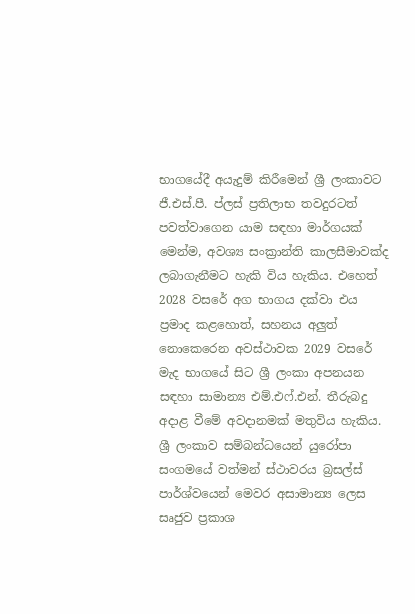භාගයේදී අයැදුම් කිරීමෙන් ශ්‍රී ලංකාවට ජී.එස්.පී. ප්ලස් ප්‍රතිලාභ තවදුරටත් පවත්වාගෙන යාම සඳහා මාර්ගයක් මෙන්ම, අවශ්‍ය සංක්‍රාන්ති කාලසීමාවක්ද ලබාගැනීමට හැකි විය හැකිය. එහෙත් 2028 වසරේ අග භාගය දක්වා එය ප්‍රමාද කළහොත්, සහනය අලුත් නොකෙරෙන අවස්ථාවක 2029 වසරේ මැද භාගයේ සිට ශ්‍රී ලංකා අපනයන සඳහා සාමාන්‍ය එම්.එෆ්.එන්. තීරුබදු අදාළ වීමේ අවදානමක් මතුවිය හැකිය. ශ්‍රී ලංකාව සම්බන්ධයෙන් යුරෝපා සංගමයේ වත්මන් ස්ථාවරය බ්‍රසල්ස් පාර්ශ්වයෙන් මෙවර අසාමාන්‍ය ලෙස සෘජුව ප්‍රකාශ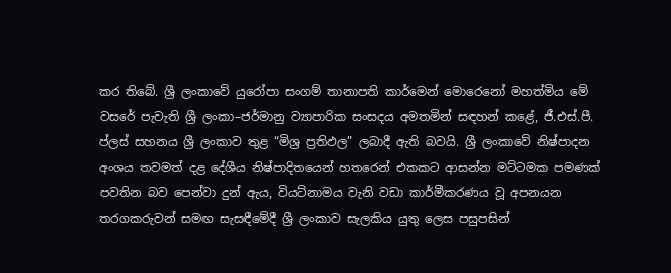කර තිබේ. ශ්‍රී ලංකාවේ යුරෝපා සංගම් තානාපති කාර්මෙන් මොරෙනෝ මහත්මිය මේ වසරේ පැවැති ශ්‍රී ලංකා–ජර්මානු ව්‍යාපාරික සංසදය අමතමින් සඳහන් කළේ, ජී.එස්.පී. ප්ලස් සහනය ශ්‍රී ලංකාව තුළ “මිශ්‍ර ප්‍රතිඵල” ලබාදී ඇති බවයි. ශ්‍රී ලංකාවේ නිෂ්පාදන අංශය තවමත් දළ දේශීය නිෂ්පාදිතයෙන් හතරෙන් එකකට ආසන්න මට්ටමක පමණක් පවතින බව පෙන්වා දුන් ඇය, වියට්නාමය වැනි වඩා කාර්මීකරණය වූ අපනයන තරගකරුවන් සමඟ සැසඳීමේදී ශ්‍රී ලංකාව සැලකිය යුතු ලෙස පසුපසින්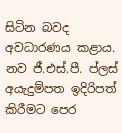සිටින බවද අවධාරණය කළාය. නව ජී.එස්.පී. ප්ලස් අයැදුම්පත ඉදිරිපත් කිරීමට පෙර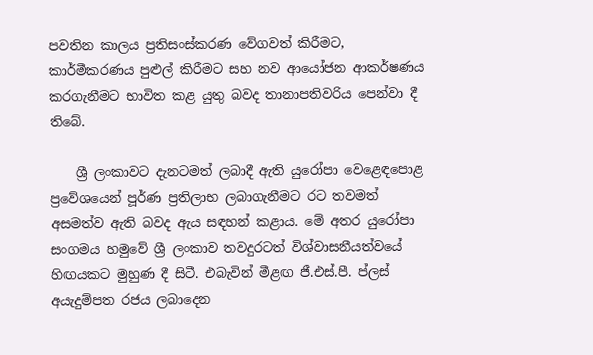පවතින කාලය ප්‍රතිසංස්කරණ වේගවත් කිරීමට, කාර්මීකරණය පුළුල් කිරීමට සහ නව ආයෝජන ආකර්ෂණය කරගැනීමට භාවිත කළ යුතු බවද තානාපතිවරිය පෙන්වා දී තිබේ.

    ශ්‍රී ලංකාවට දැනටමත් ලබාදී ඇති යුරෝපා වෙළෙඳපොළ ප්‍රවේශයෙන් පූර්ණ ප්‍රතිලාභ ලබාගැනීමට රට තවමත් අසමත්ව ඇති බවද ඇය සඳහන් කළාය. මේ අතර යුරෝපා සංගමය හමුවේ ශ්‍රී ලංකාව තවදුරටත් විශ්වාසනීයත්වයේ හිඟයකට මුහුණ දී සිටී. එබැවින් මීළඟ ජී.එස්.පී. ප්ලස් අයැදුම්පත රජය ලබාදෙන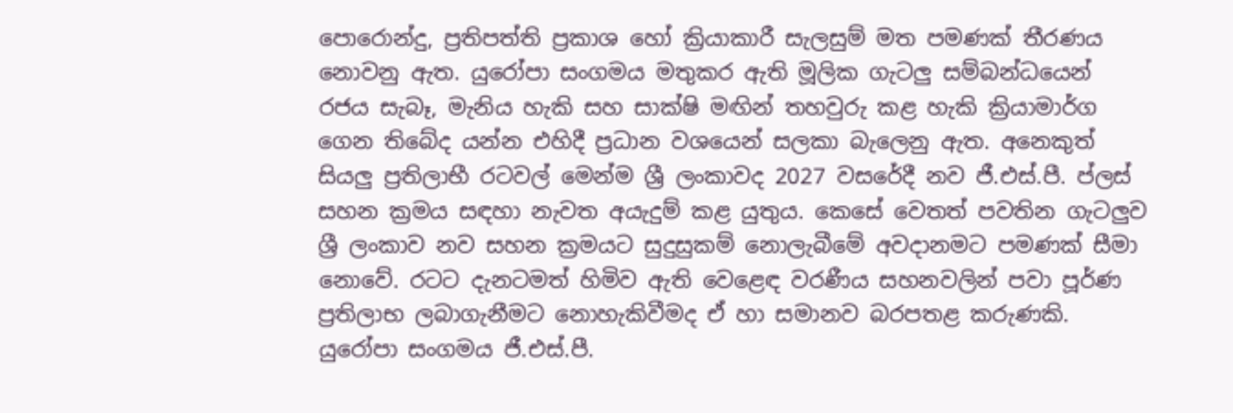පොරොන්දු, ප්‍රතිපත්ති ප්‍රකාශ හෝ ක්‍රියාකාරී සැලසුම් මත පමණක් තීරණය නොවනු ඇත. යුරෝපා සංගමය මතුකර ඇති මූලික ගැටලු සම්බන්ධයෙන් රජය සැබෑ, මැනිය හැකි සහ සාක්ෂි මඟින් තහවුරු කළ හැකි ක්‍රියාමාර්ග ගෙන තිබේද යන්න එහිදී ප්‍රධාන වශයෙන් සලකා බැලෙනු ඇත. අනෙකුත් සියලු ප්‍රතිලාභී රටවල් මෙන්ම ශ්‍රී ලංකාවද 2027 වසරේදී නව ජී.එස්.පී. ප්ලස් සහන ක්‍රමය සඳහා නැවත අයැදුම් කළ යුතුය. කෙසේ වෙතත් පවතින ගැටලුව ශ්‍රී ලංකාව නව සහන ක්‍රමයට සුදුසුකම් නොලැබීමේ අවදානමට පමණක් සීමා නොවේ. රටට දැනටමත් හිමිව ඇති වෙළෙඳ වරණීය සහනවලින් පවා පූර්ණ ප්‍රතිලාභ ලබාගැනීමට නොහැකිවීමද ඒ හා සමානව බරපතළ කරුණකි. යුරෝපා සංගමය ජී.එස්.පී.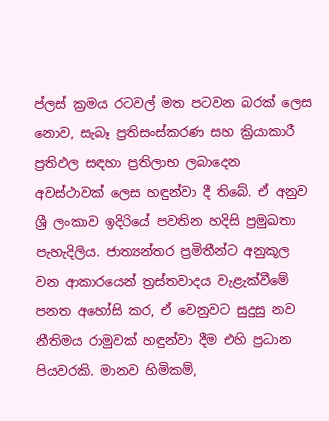ප්ලස් ක්‍රමය රටවල් මත පටවන බරක් ලෙස නොව, සැබෑ ප්‍රතිසංස්කරණ සහ ක්‍රියාකාරී ප්‍රතිඵල සඳහා ප්‍රතිලාභ ලබාදෙන අවස්ථාවක් ලෙස හඳුන්වා දී තිබේ. ඒ අනුව ශ්‍රී ලංකාව ඉදිරියේ පවතින හදිසි ප්‍රමුඛතා පැහැදිලිය. ජාත්‍යන්තර ප්‍රමිතීන්ට අනුකූල වන ආකාරයෙන් ත්‍රස්තවාදය වැළැක්වීමේ පනත අහෝසි කර, ඒ වෙනුවට සුදුසු නව නීතිමය රාමුවක් හඳුන්වා දීම එහි ප්‍රධාන පියවරකි. මානව හිමිකම්,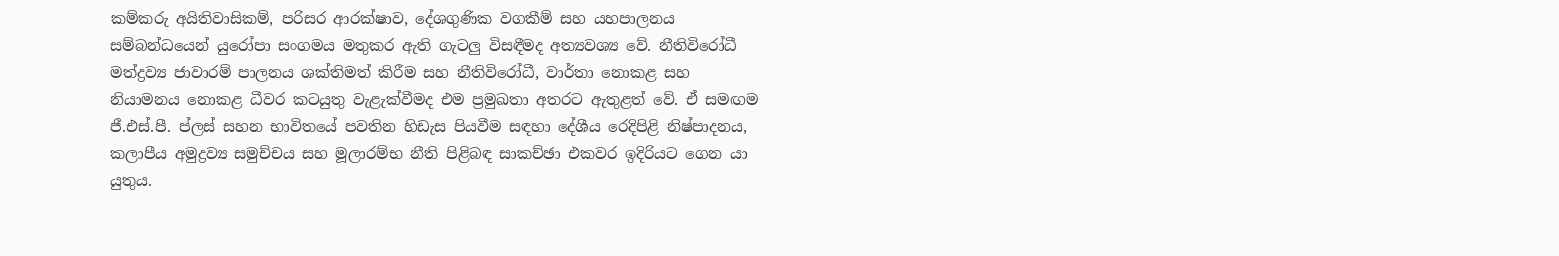කම්කරු අයිතිවාසිකම්, පරිසර ආරක්ෂාව, දේශගුණික වගකීම් සහ යහපාලනය සම්බන්ධයෙන් යුරෝපා සංගමය මතුකර ඇති ගැටලු විසඳීමද අත්‍යවශ්‍ය වේ. නීතිවිරෝධී මත්ද්‍රව්‍ය ජාවාරම් පාලනය ශක්තිමත් කිරීම සහ නීතිවිරෝධී, වාර්තා නොකළ සහ නියාමනය නොකළ ධීවර කටයුතු වැළැක්වීමද එම ප්‍රමුඛතා අතරට ඇතුළත් වේ. ඒ සමඟම ජී.එස්.පී. ප්ලස් සහන භාවිතයේ පවතින හිඩැස පියවීම සඳහා දේශීය රෙදිපිළි නිෂ්පාදනය, කලාපීය අමුද්‍රව්‍ය සමුච්චය සහ මූලාරම්භ නීති පිළිබඳ සාකච්ඡා එකවර ඉදිරියට ගෙන යා යුතුය.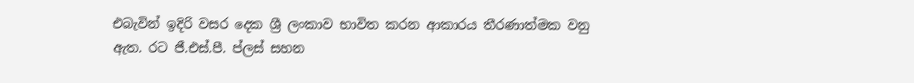එබැවින් ඉදිරි වසර දෙක ශ්‍රී ලංකාව භාවිත කරන ආකාරය තීරණාත්මක වනු ඇත. රට ජී.එස්.පී. ප්ලස් සහන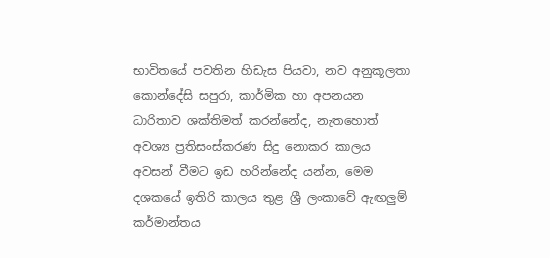භාවිතයේ පවතින හිඩැස පියවා, නව අනුකූලතා කොන්දේසි සපුරා, කාර්මික හා අපනයන ධාරිතාව ශක්තිමත් කරන්නේද, නැතහොත් අවශ්‍ය ප්‍රතිසංස්කරණ සිදු නොකර කාලය අවසන් වීමට ඉඩ හරින්නේද යන්න, මෙම දශකයේ ඉතිරි කාලය තුළ ශ්‍රී ලංකාවේ ඇඟලුම් කර්මාන්තය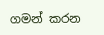ගමන් කරන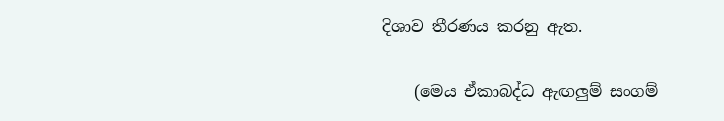දිශාව තීරණය කරනු ඇත.

    (මෙය ඒකාබද්ධ ඇඟලුම් සංගම්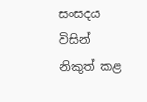සංසදය විසින් නිකුත් කළ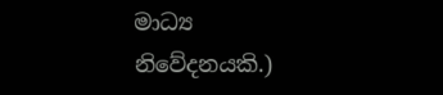මාධ්‍ය නිවේදනයකි.)